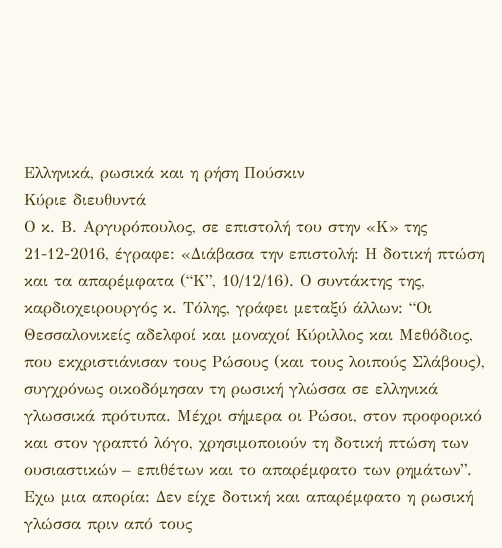Ελληνικά, ρωσικά και η ρήση Πούσκιν
Κύριε διευθυντά
Ο κ. Β. Αργυρόπουλος, σε επιστολή του στην «Κ» της 21-12-2016, έγραφε: «Διάβασα την επιστολή: Η δοτική πτώση και τα απαρέμφατα (“Κ”, 10/12/16). Ο συντάκτης της, καρδιοχειρουργός κ. Τόλης, γράφει μεταξύ άλλων: “Οι Θεσσαλονικείς αδελφοί και μοναχοί Κύριλλος και Μεθόδιος, που εκχριστιάνισαν τους Ρώσους (και τους λοιπούς Σλάβους), συγχρόνως οικοδόμησαν τη ρωσική γλώσσα σε ελληνικά γλωσσικά πρότυπα. Μέχρι σήμερα οι Ρώσοι, στον προφορικό και στον γραπτό λόγο, χρησιμοποιούν τη δοτική πτώση των ουσιαστικών – επιθέτων και το απαρέμφατο των ρημάτων”. Εχω μια απορία: Δεν είχε δοτική και απαρέμφατο η ρωσική γλώσσα πριν από τους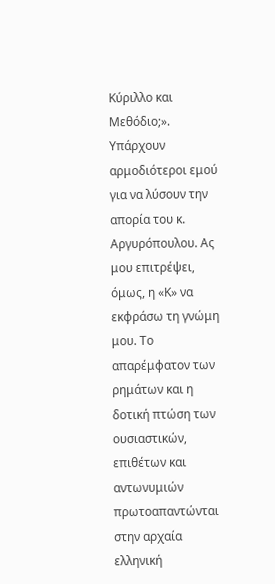Κύριλλο και Μεθόδιο;». Υπάρχουν αρμοδιότεροι εμού για να λύσουν την απορία του κ. Αργυρόπουλου. Ας μου επιτρέψει, όμως, η «Κ» να εκφράσω τη γνώμη μου. Το απαρέμφατον των ρημάτων και η δοτική πτώση των ουσιαστικών, επιθέτων και αντωνυμιών πρωτοαπαντώνται στην αρχαία ελληνική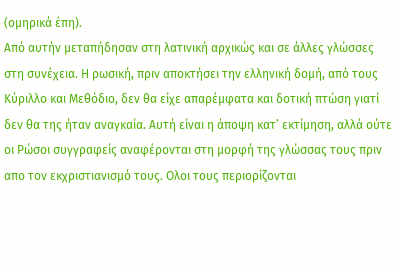(ομηρικά έπη).
Από αυτήν μεταπήδησαν στη λατινική αρχικώς και σε άλλες γλώσσες στη συνέχεια. Η ρωσική, πριν αποκτήσει την ελληνική δομή, από τους Κύριλλο και Μεθόδιο, δεν θα είχε απαρέμφατα και δοτική πτώση γιατί δεν θα της ήταν αναγκαία. Αυτή είναι η άποψη κατ’ εκτίμηση, αλλά ούτε οι Ρώσοι συγγραφείς αναφέρονται στη μορφή της γλώσσας τους πριν απο τον εκχριστιανισμό τους. Ολοι τους περιορίζονται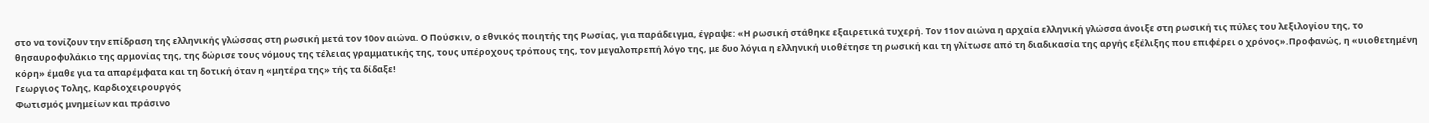στο να τονίζουν την επίδραση της ελληνικής γλώσσας στη ρωσική μετά τον 10ον αιώνα. Ο Πούσκιν, ο εθνικός ποιητής της Ρωσίας, για παράδειγμα, έγραψε: «Η ρωσική στάθηκε εξαιρετικά τυχερή. Τον 11ον αιώνα η αρχαία ελληνική γλώσσα άνοιξε στη ρωσική τις πύλες του λεξιλογίου της, το θησαυροφυλάκιο της αρμονίας της, της δώρισε τους νόμους της τέλειας γραμματικής της, τους υπέροχους τρόπους της, τον μεγαλοπρεπή λόγο της, με δυο λόγια η ελληνική υιοθέτησε τη ρωσική και τη γλίτωσε από τη διαδικασία της αργής εξέλιξης που επιφέρει ο χρόνος».Προφανώς, η «υιοθετημένη κόρη» έμαθε για τα απαρέμφατα και τη δοτική όταν η «μητέρα της» τής τα δίδαξε!
Γεωργιος Τολης, Καρδιοχειρουργός
Φωτισμός μνημείων και πράσινο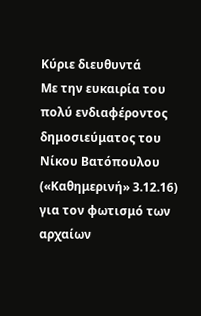Κύριε διευθυντά
Με την ευκαιρία του πολύ ενδιαφέροντος δημοσιεύματος του Νίκου Βατόπουλου («Καθημερινή» 3.12.16) για τον φωτισμό των αρχαίων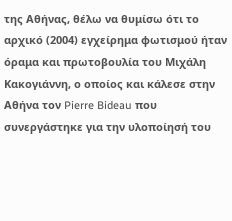της Αθήνας, θέλω να θυμίσω ότι το αρχικό (2004) εγχείρημα φωτισμού ήταν όραμα και πρωτοβουλία του Μιχάλη Κακογιάννη, ο οποίος και κάλεσε στην Αθήνα τον Pierre Bideau που συνεργάστηκε για την υλοποίησή του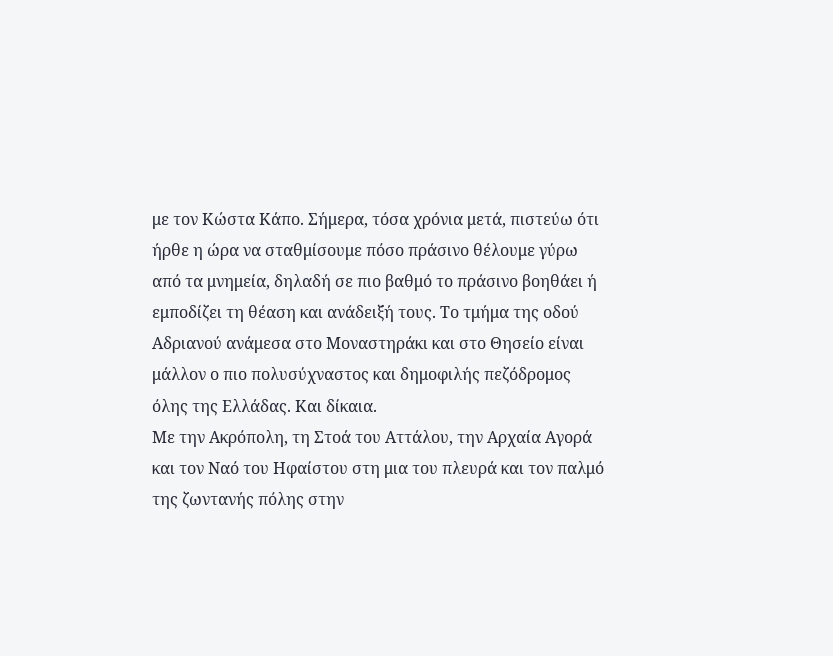με τον Κώστα Κάπο. Σήμερα, τόσα χρόνια μετά, πιστεύω ότι ήρθε η ώρα να σταθμίσουμε πόσο πράσινο θέλουμε γύρω από τα μνημεία, δηλαδή σε πιο βαθμό το πράσινο βοηθάει ή εμποδίζει τη θέαση και ανάδειξή τους. Το τμήμα της οδού Αδριανού ανάμεσα στο Μοναστηράκι και στο Θησείο είναι μάλλον ο πιο πολυσύχναστος και δημοφιλής πεζόδρομος όλης της Ελλάδας. Και δίκαια.
Με την Ακρόπολη, τη Στοά του Αττάλου, την Αρχαία Αγορά και τον Ναό του Ηφαίστου στη μια του πλευρά και τον παλμό της ζωντανής πόλης στην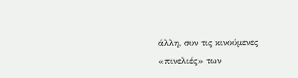άλλη, συν τις κινούμενες «πινελιές» των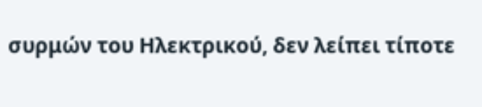συρμών του Ηλεκτρικού, δεν λείπει τίποτε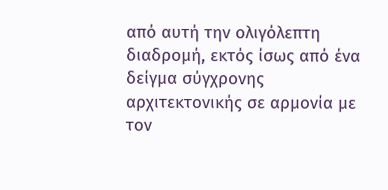από αυτή την ολιγόλεπτη διαδρομή, εκτός ίσως από ένα δείγμα σύγχρονης αρχιτεκτονικής σε αρμονία με τον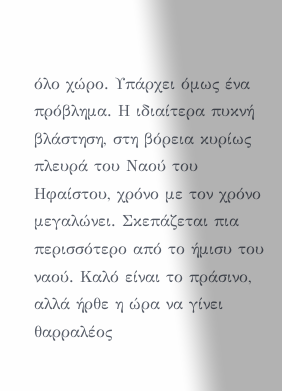όλο χώρο. Υπάρχει όμως ένα πρόβλημα. Η ιδιαίτερα πυκνή βλάστηση, στη βόρεια κυρίως πλευρά του Ναού του Ηφαίστου, χρόνο με τον χρόνο μεγαλώνει. Σκεπάζεται πια περισσότερο από το ήμισυ του ναού. Καλό είναι το πράσινο, αλλά ήρθε η ώρα να γίνει θαρραλέος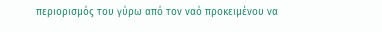περιορισμός του γύρω από τον ναό προκειμένου να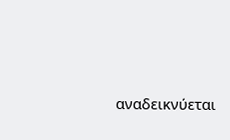αναδεικνύεται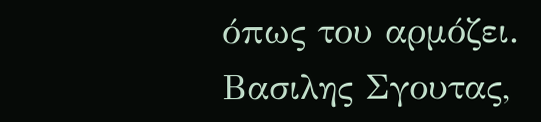όπως του αρμόζει.
Βασιλης Σγουτας,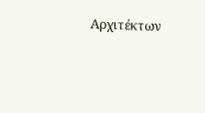Αρχιτέκτων